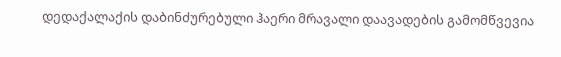დედაქალაქის დაბინძურებული ჰაერი მრავალი დაავადების გამომწვევია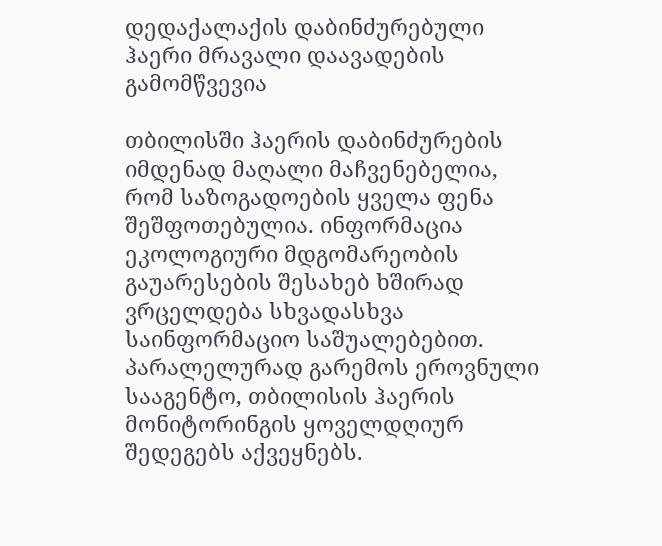დედაქალაქის დაბინძურებული ჰაერი მრავალი დაავადების გამომწვევია

თბილისში ჰაერის დაბინძურების იმდენად მაღალი მაჩვენებელია, რომ საზოგადოების ყველა ფენა შეშფოთებულია. ინფორმაცია ეკოლოგიური მდგომარეობის გაუარესების შესახებ ხშირად ვრცელდება სხვადასხვა საინფორმაციო საშუალებებით. პარალელურად გარემოს ეროვნული სააგენტო, თბილისის ჰაერის მონიტორინგის ყოველდღიურ შედეგებს აქვეყნებს.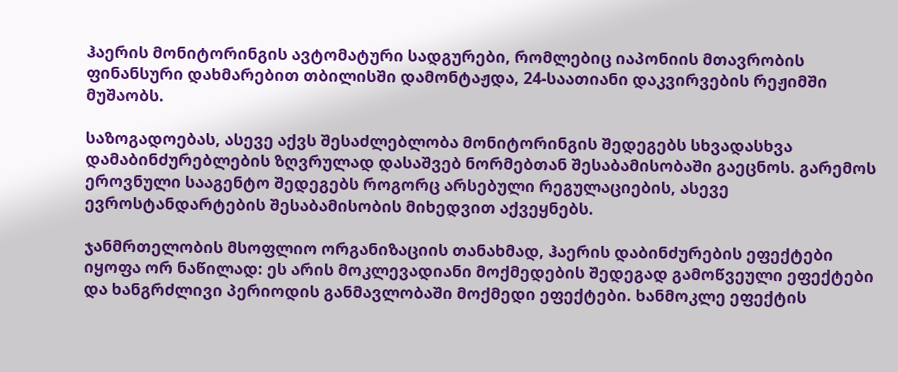ჰაერის მონიტორინგის ავტომატური სადგურები, რომლებიც იაპონიის მთავრობის ფინანსური დახმარებით თბილისში დამონტაჟდა, 24-საათიანი დაკვირვების რეჟიმში მუშაობს.

საზოგადოებას, ასევე აქვს შესაძლებლობა მონიტორინგის შედეგებს სხვადასხვა დამაბინძურებლების ზღვრულად დასაშვებ ნორმებთან შესაბამისობაში გაეცნოს. გარემოს ეროვნული სააგენტო შედეგებს როგორც არსებული რეგულაციების, ასევე ევროსტანდარტების შესაბამისობის მიხედვით აქვეყნებს.

ჯანმრთელობის მსოფლიო ორგანიზაციის თანახმად, ჰაერის დაბინძურების ეფექტები იყოფა ორ ნაწილად: ეს არის მოკლევადიანი მოქმედების შედეგად გამოწვეული ეფექტები და ხანგრძლივი პერიოდის განმავლობაში მოქმედი ეფექტები. ხანმოკლე ეფექტის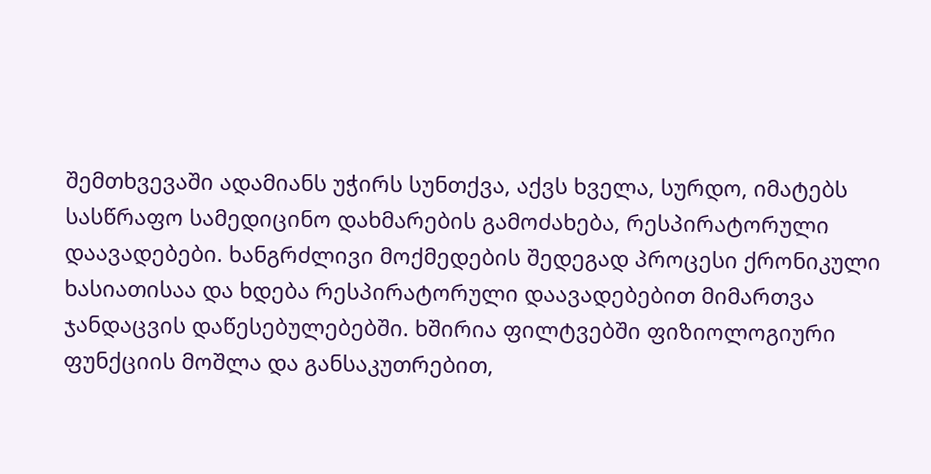შემთხვევაში ადამიანს უჭირს სუნთქვა, აქვს ხველა, სურდო, იმატებს სასწრაფო სამედიცინო დახმარების გამოძახება, რესპირატორული დაავადებები. ხანგრძლივი მოქმედების შედეგად პროცესი ქრონიკული ხასიათისაა და ხდება რესპირატორული დაავადებებით მიმართვა ჯანდაცვის დაწესებულებებში. ხშირია ფილტვებში ფიზიოლოგიური ფუნქციის მოშლა და განსაკუთრებით,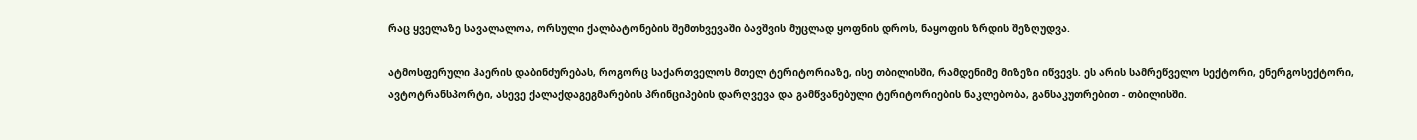რაც ყველაზე სავალალოა, ორსული ქალბატონების შემთხვევაში ბავშვის მუცლად ყოფნის დროს, ნაყოფის ზრდის შეზღუდვა.

ატმოსფერული ჰაერის დაბინძურებას, როგორც საქართველოს მთელ ტერიტორიაზე, ისე თბილისში, რამდენიმე მიზეზი იწვევს. ეს არის სამრეწველო სექტორი, ენერგოსექტორი, ავტოტრანსპორტი, ასევე ქალაქდაგეგმარების პრინციპების დარღვევა და გამწვანებული ტერიტორიების ნაკლებობა, განსაკუთრებით - თბილისში.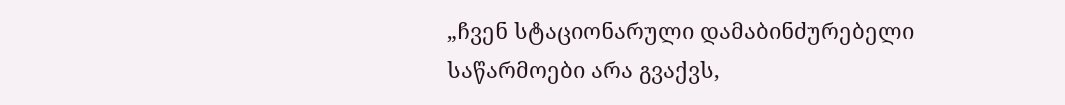„ჩვენ სტაციონარული დამაბინძურებელი საწარმოები არა გვაქვს,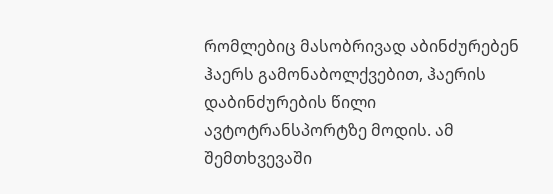რომლებიც მასობრივად აბინძურებენ ჰაერს გამონაბოლქვებით, ჰაერის დაბინძურების წილი ავტოტრანსპორტზე მოდის. ამ შემთხვევაში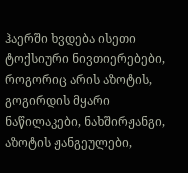ჰაერში ხვდება ისეთი ტოქსიური ნივთიერებები, როგორიც არის აზოტის, გოგირდის მყარი ნაწილაკები, ნახშირჟანგი, აზოტის ჟანგეულები,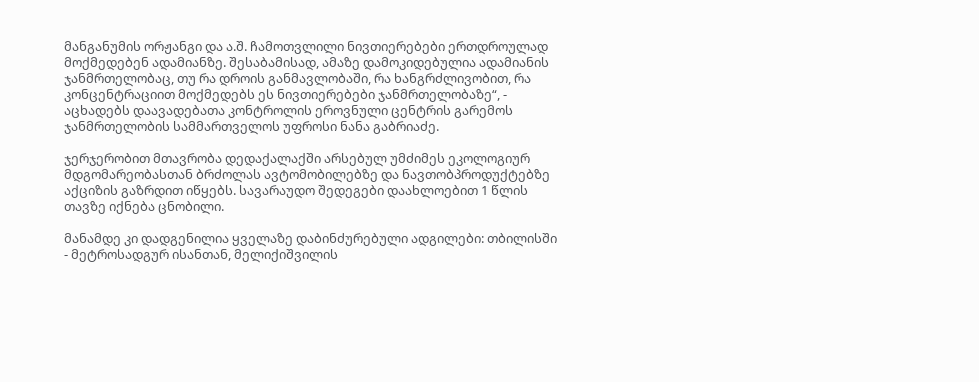მანგანუმის ორჟანგი და ა.შ. ჩამოთვლილი ნივთიერებები ერთდროულად მოქმედებენ ადამიანზე. შესაბამისად, ამაზე დამოკიდებულია ადამიანის ჯანმრთელობაც, თუ რა დროის განმავლობაში, რა ხანგრძლივობით, რა კონცენტრაციით მოქმედებს ეს ნივთიერებები ჯანმრთელობაზე“, - აცხადებს დაავადებათა კონტროლის ეროვნული ცენტრის გარემოს ჯანმრთელობის სამმართველოს უფროსი ნანა გაბრიაძე.

ჯერჯერობით მთავრობა დედაქალაქში არსებულ უმძიმეს ეკოლოგიურ მდგომარეობასთან ბრძოლას ავტომობილებზე და ნავთობპროდუქტებზე აქციზის გაზრდით იწყებს. სავარაუდო შედეგები დაახლოებით 1 წლის თავზე იქნება ცნობილი.

მანამდე კი დადგენილია ყველაზე დაბინძურებული ადგილები: თბილისში - მეტროსადგურ ისანთან, მელიქიშვილის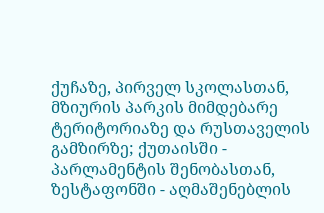ქუჩაზე, პირველ სკოლასთან, მზიურის პარკის მიმდებარე ტერიტორიაზე და რუსთაველის გამზირზე; ქუთაისში - პარლამენტის შენობასთან, ზესტაფონში - აღმაშენებლის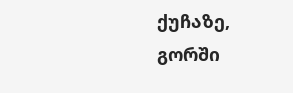ქუჩაზე, გორში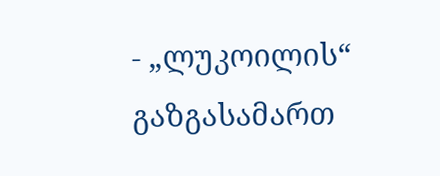- „ლუკოილის“ გაზგასამართ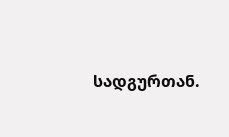სადგურთან.